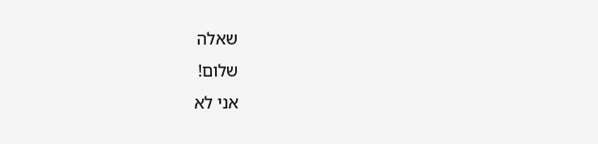שאלה
שלום!
אני לא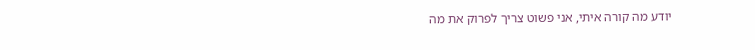יודע מה קורה איתי, אני פשוט צריך לפרוק את מה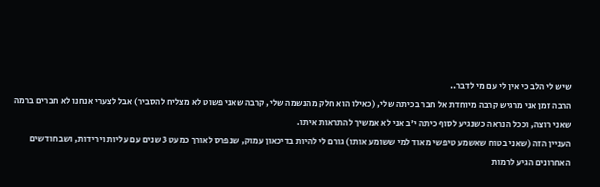שיש לי הלב כי אין לי עם מי לדבר..
הרבה זמן אני מרגיש קרבה מיוחדת אל חבר בכיתה שלי, (כאילו הוא חלק מהנשמה שלי, קרבה שאני פשוט לא מצליח להסביר) אבל לצערי אנחנו לא חברים ברמה שאני רוצה, וככל הנראה כשנגיע לסוף כיתה י'ב אני לא אמשיך להתראות איתו.
העניין הזה (שאני בטוח שאשמע טיפשי מאוד למי ששומע אותו) גורם לי להיות בדיכאון עמוק, שנפרס לאורך כמעט 3 שנים עם עליות וירידות, ושבחודשים האחרונים הגיע לרמות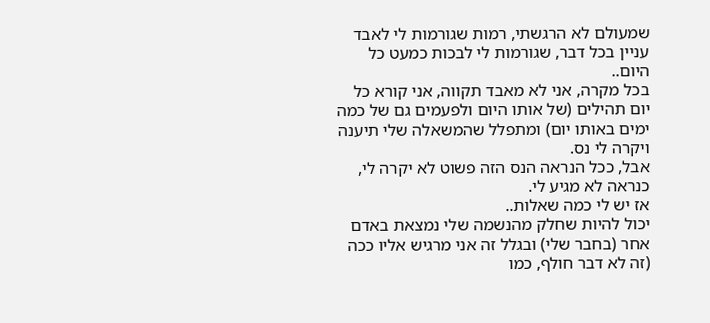שמעולם לא הרגשתי, רמות שגורמות לי לאבד עניין בכל דבר, שגורמות לי לבכות כמעט כל היום..
בכל מקרה, אני לא מאבד תקווה, אני קורא כל יום תהילים (של אותו היום ולפעמים גם של כמה ימים באותו יום) ומתפלל שהמשאלה שלי תיענה ויקרה לי נס.
אבל, ככל הנראה הנס הזה פשוט לא יקרה לי, כנראה לא מגיע לי.
אז יש לי כמה שאלות..
יכול להיות שחלק מהנשמה שלי נמצאת באדם אחר (בחבר שלי) ובגלל זה אני מרגיש אליו ככה (זה לא דבר חולף, כמו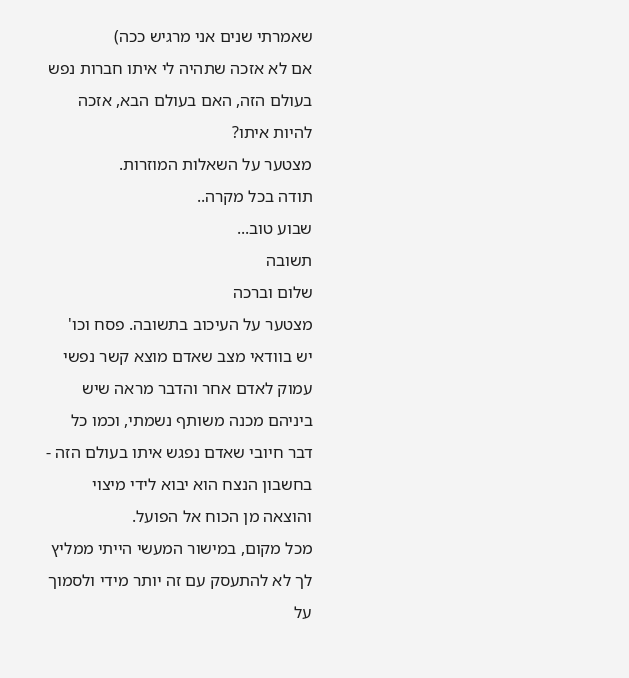שאמרתי שנים אני מרגיש ככה)
אם לא אזכה שתהיה לי איתו חברות נפש בעולם הזה, האם בעולם הבא, אזכה להיות איתו?
מצטער על השאלות המוזרות.
תודה בכל מקרה..
שבוע טוב...
תשובה
שלום וברכה
מצטער על העיכוב בתשובה. פסח וכו'
יש בוודאי מצב שאדם מוצא קשר נפשי עמוק לאדם אחר והדבר מראה שיש ביניהם מכנה משותף נשמתי, וכמו כל דבר חיובי שאדם נפגש איתו בעולם הזה - בחשבון הנצח הוא יבוא לידי מיצוי והוצאה מן הכוח אל הפועל.
מכל מקום, במישור המעשי הייתי ממליץ לך לא להתעסק עם זה יותר מידי ולסמוך על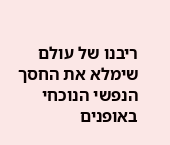ריבנו של עולם שימלא את החסך הנפשי הנוכחי באופנים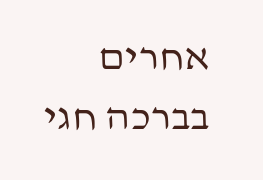אחרים
בברכה חגי